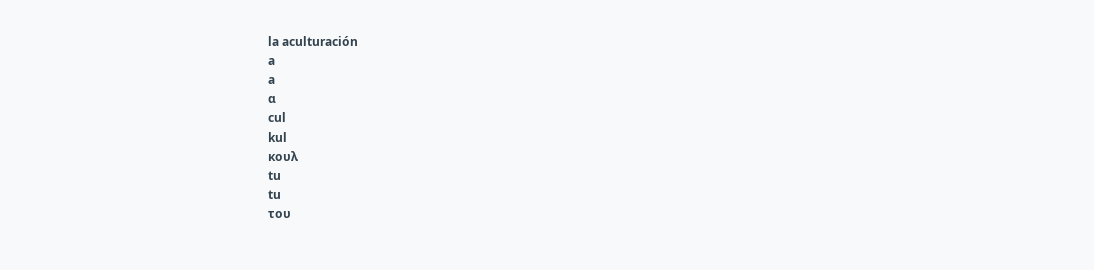la aculturación
a
a
α
cul
kul
κουλ
tu
tu
του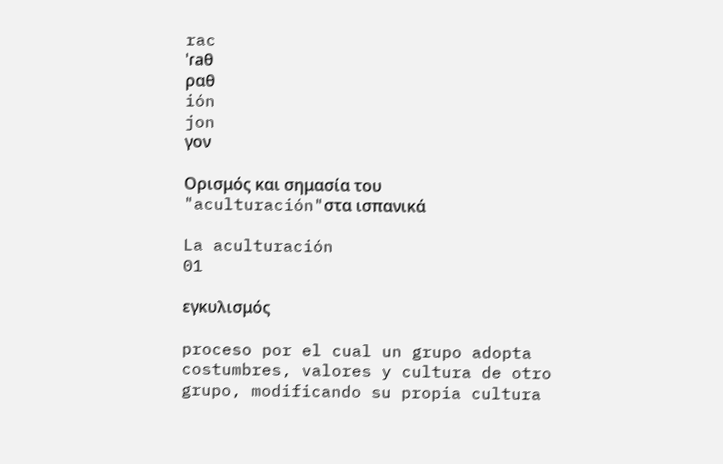rac
ˈɾaθ
ραθ
ión
jon
γον

Ορισμός και σημασία του "aculturación"στα ισπανικά

La aculturación
01

εγκυλισμός

proceso por el cual un grupo adopta costumbres, valores y cultura de otro grupo, modificando su propia cultura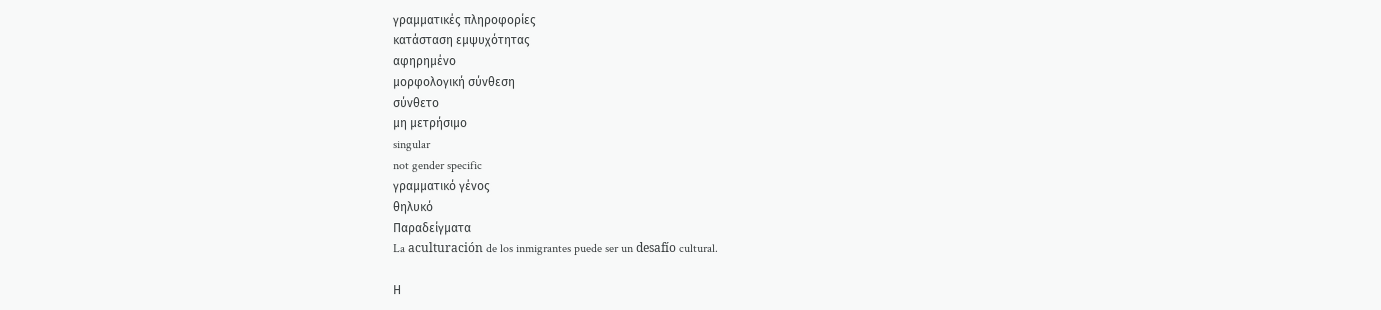γραμματικές πληροφορίες
κατάσταση εμψυχότητας
αφηρημένο
μορφολογική σύνθεση
σύνθετο
μη μετρήσιμο
singular
not gender specific
γραμματικό γένος
θηλυκό
Παραδείγματα
La aculturación de los inmigrantes puede ser un desafío cultural.

Η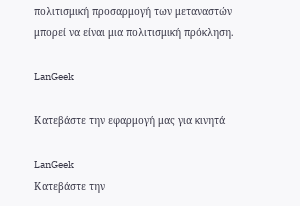πολιτισμική προσαρμογή των μεταναστών μπορεί να είναι μια πολιτισμική πρόκληση.

LanGeek

Κατεβάστε την εφαρμογή μας για κινητά

LanGeek
Κατεβάστε την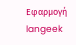Εφαρμογή
langeek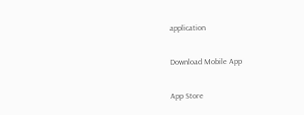application

Download Mobile App

App Store